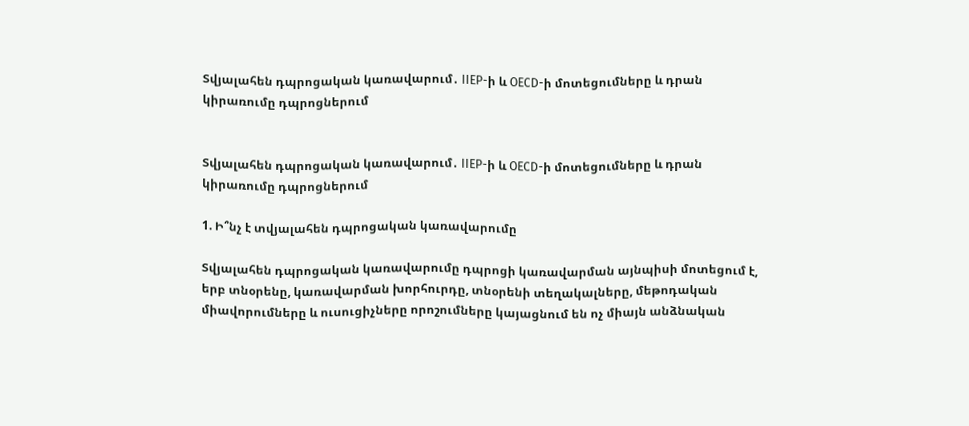Տվյալահեն դպրոցական կառավարում․ IIEP-ի և OECD-ի մոտեցումները և դրան կիրառումը դպրոցներում


Տվյալահեն դպրոցական կառավարում․ IIEP-ի և OECD-ի մոտեցումները և դրան կիրառումը դպրոցներում

1. Ի՞նչ է տվյալահեն դպրոցական կառավարումը

Տվյալահեն դպրոցական կառավարումը դպրոցի կառավարման այնպիսի մոտեցում է, երբ տնօրենը, կառավարման խորհուրդը, տնօրենի տեղակալները, մեթոդական միավորումները և ուսուցիչները որոշումները կայացնում են ոչ միայն անձնական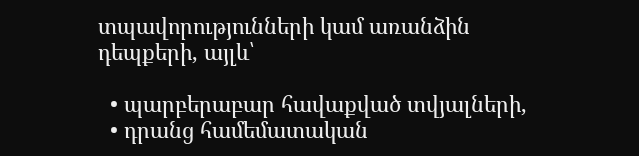տպավորությունների կամ առանձին դեպքերի, այլև՝

  • պարբերաբար հավաքված տվյալների,
  • դրանց համեմատական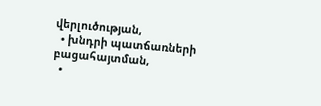վերլուծության,
  • խնդրի պատճառների բացահայտման,
  •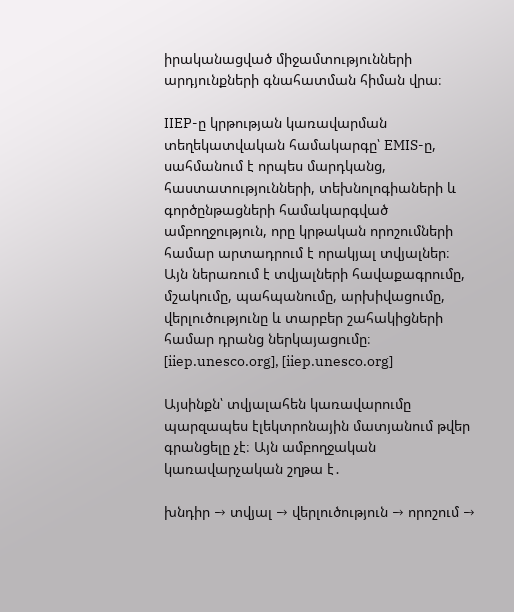իրականացված միջամտությունների արդյունքների գնահատման հիման վրա։

IIEP-ը կրթության կառավարման տեղեկատվական համակարգը՝ EMIS-ը, սահմանում է որպես մարդկանց, հաստատությունների, տեխնոլոգիաների և գործընթացների համակարգված ամբողջություն, որը կրթական որոշումների համար արտադրում է որակյալ տվյալներ։ Այն ներառում է տվյալների հավաքագրումը, մշակումը, պահպանումը, արխիվացումը, վերլուծությունը և տարբեր շահակիցների համար դրանց ներկայացումը։ [iiep.unesco.org], [iiep.unesco.org]

Այսինքն՝ տվյալահեն կառավարումը պարզապես էլեկտրոնային մատյանում թվեր գրանցելը չէ։ Այն ամբողջական կառավարչական շղթա է․

խնդիր → տվյալ → վերլուծություն → որոշում →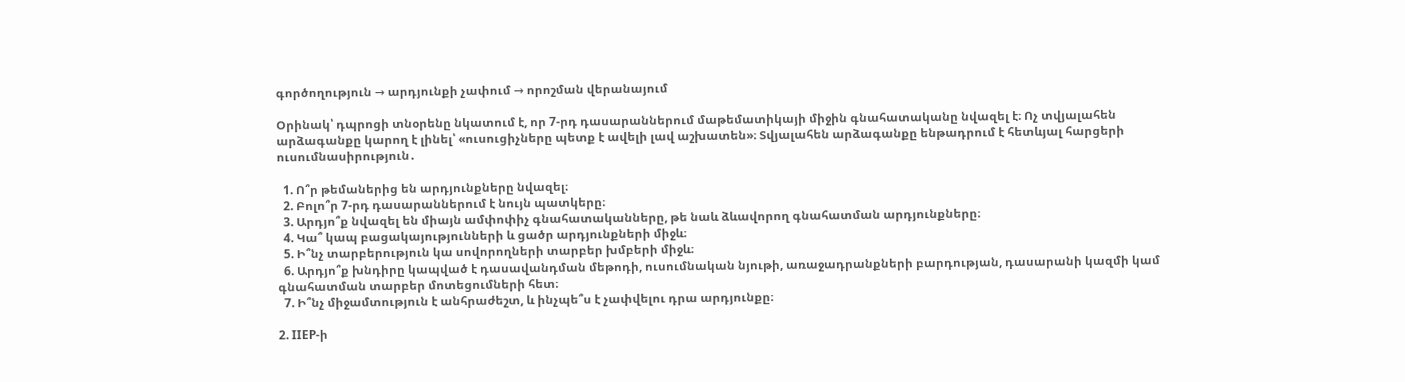գործողություն → արդյունքի չափում → որոշման վերանայում

Օրինակ՝ դպրոցի տնօրենը նկատում է, որ 7-րդ դասարաններում մաթեմատիկայի միջին գնահատականը նվազել է։ Ոչ տվյալահեն արձագանքը կարող է լինել՝ «ուսուցիչները պետք է ավելի լավ աշխատեն»։ Տվյալահեն արձագանքը ենթադրում է հետևյալ հարցերի ուսումնասիրություն․

  1. Ո՞ր թեմաներից են արդյունքները նվազել։
  2. Բոլո՞ր 7-րդ դասարաններում է նույն պատկերը։
  3. Արդյո՞ք նվազել են միայն ամփոփիչ գնահատականները, թե նաև ձևավորող գնահատման արդյունքները։
  4. Կա՞ կապ բացակայությունների և ցածր արդյունքների միջև։
  5. Ի՞նչ տարբերություն կա սովորողների տարբեր խմբերի միջև։
  6. Արդյո՞ք խնդիրը կապված է դասավանդման մեթոդի, ուսումնական նյութի, առաջադրանքների բարդության, դասարանի կազմի կամ գնահատման տարբեր մոտեցումների հետ։
  7. Ի՞նչ միջամտություն է անհրաժեշտ, և ինչպե՞ս է չափվելու դրա արդյունքը։

2. IIEP-ի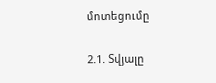մոտեցումը

2.1. Տվյալը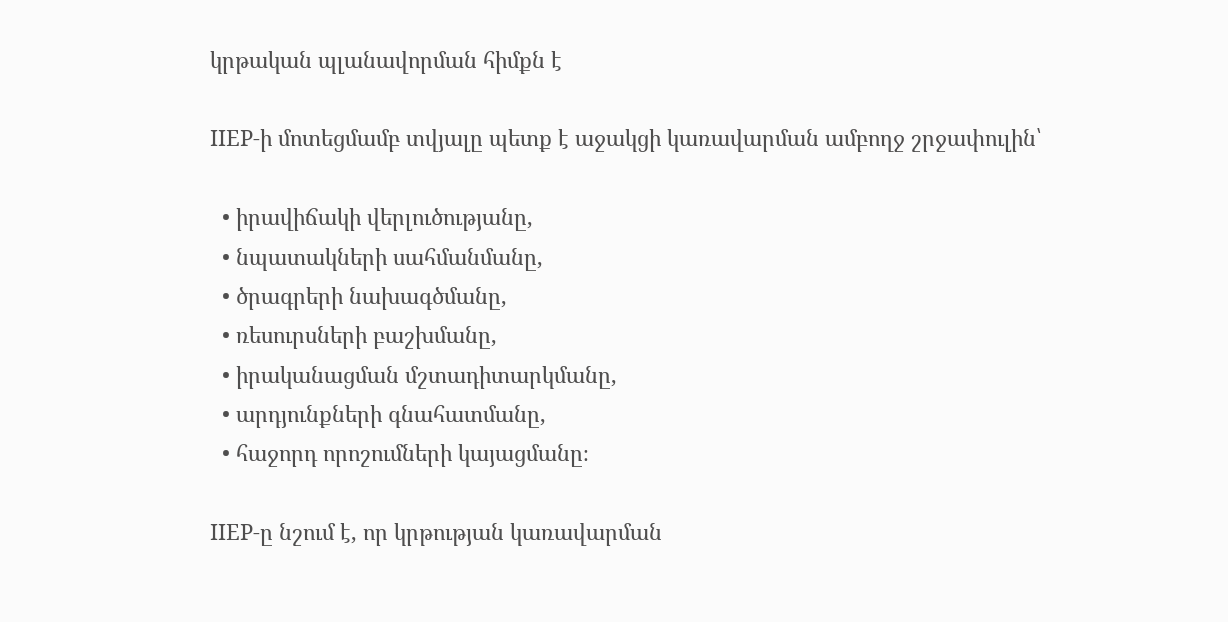կրթական պլանավորման հիմքն է

IIEP-ի մոտեցմամբ տվյալը պետք է աջակցի կառավարման ամբողջ շրջափուլին՝

  • իրավիճակի վերլուծությանը,
  • նպատակների սահմանմանը,
  • ծրագրերի նախագծմանը,
  • ռեսուրսների բաշխմանը,
  • իրականացման մշտադիտարկմանը,
  • արդյունքների գնահատմանը,
  • հաջորդ որոշումների կայացմանը։

IIEP-ը նշում է, որ կրթության կառավարման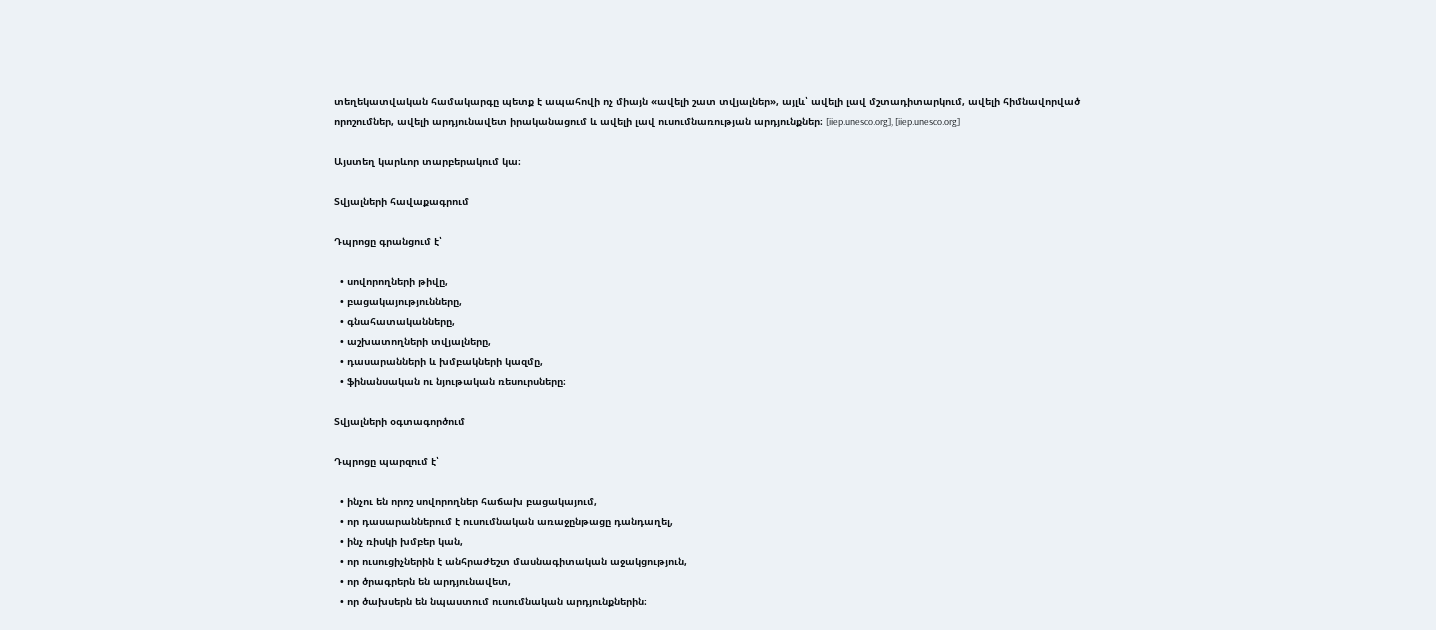տեղեկատվական համակարգը պետք է ապահովի ոչ միայն «ավելի շատ տվյալներ», այլև՝ ավելի լավ մշտադիտարկում, ավելի հիմնավորված որոշումներ, ավելի արդյունավետ իրականացում և ավելի լավ ուսումնառության արդյունքներ։ [iiep.unesco.org], [iiep.unesco.org]

Այստեղ կարևոր տարբերակում կա։

Տվյալների հավաքագրում

Դպրոցը գրանցում է՝

  • սովորողների թիվը,
  • բացակայությունները,
  • գնահատականները,
  • աշխատողների տվյալները,
  • դասարանների և խմբակների կազմը,
  • ֆինանսական ու նյութական ռեսուրսները։

Տվյալների օգտագործում

Դպրոցը պարզում է՝

  • ինչու են որոշ սովորողներ հաճախ բացակայում,
  • որ դասարաններում է ուսումնական առաջընթացը դանդաղել,
  • ինչ ռիսկի խմբեր կան,
  • որ ուսուցիչներին է անհրաժեշտ մասնագիտական աջակցություն,
  • որ ծրագրերն են արդյունավետ,
  • որ ծախսերն են նպաստում ուսումնական արդյունքներին։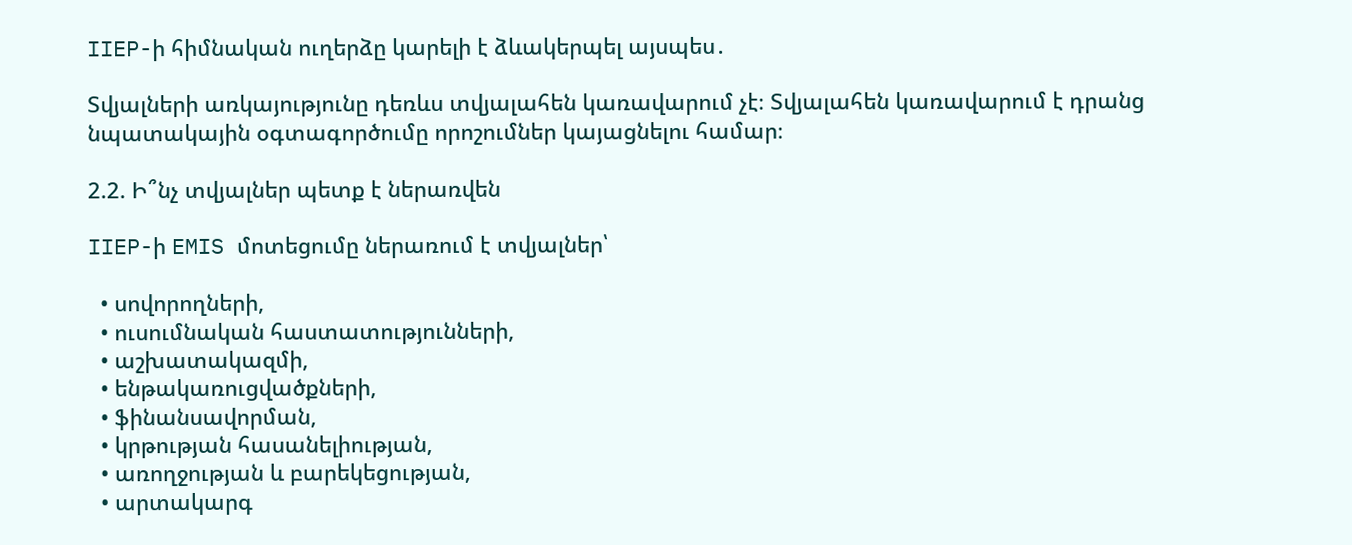IIEP-ի հիմնական ուղերձը կարելի է ձևակերպել այսպես․

Տվյալների առկայությունը դեռևս տվյալահեն կառավարում չէ։ Տվյալահեն կառավարում է դրանց նպատակային օգտագործումը որոշումներ կայացնելու համար։

2.2. Ի՞նչ տվյալներ պետք է ներառվեն

IIEP-ի EMIS մոտեցումը ներառում է տվյալներ՝

  • սովորողների,
  • ուսումնական հաստատությունների,
  • աշխատակազմի,
  • ենթակառուցվածքների,
  • ֆինանսավորման,
  • կրթության հասանելիության,
  • առողջության և բարեկեցության,
  • արտակարգ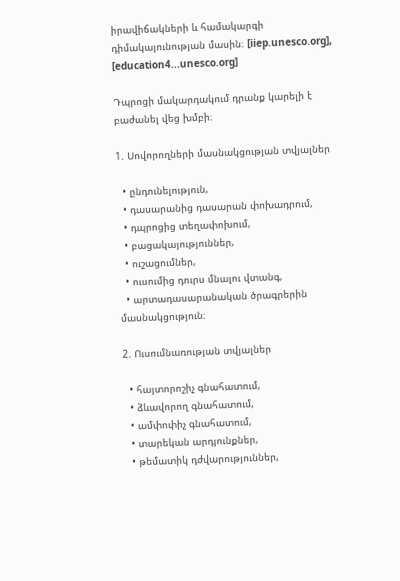իրավիճակների և համակարգի դիմակայունության մասին։ [iiep.unesco.org], [education4...unesco.org]

Դպրոցի մակարդակում դրանք կարելի է բաժանել վեց խմբի։

1. Սովորողների մասնակցության տվյալներ

  • ընդունելություն,
  • դասարանից դասարան փոխադրում,
  • դպրոցից տեղափոխում,
  • բացակայություններ,
  • ուշացումներ,
  • ուսումից դուրս մնալու վտանգ,
  • արտադասարանական ծրագրերին մասնակցություն։

2. Ուսումնառության տվյալներ

  • հայտորոշիչ գնահատում,
  • ձևավորող գնահատում,
  • ամփոփիչ գնահատում,
  • տարեկան արդյունքներ,
  • թեմատիկ դժվարություններ,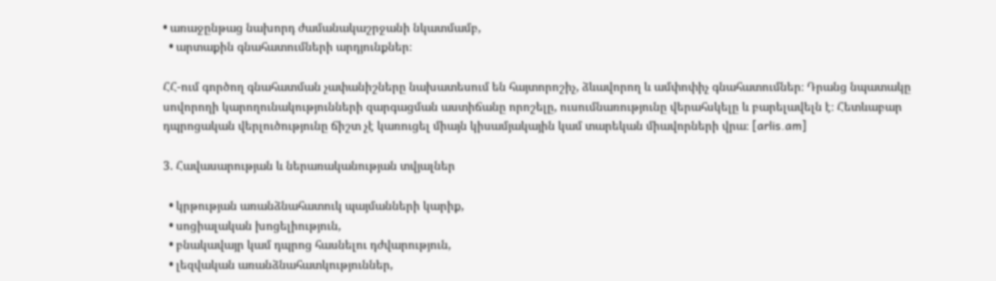• առաջընթաց նախորդ ժամանակաշրջանի նկատմամբ,
  • արտաքին գնահատումների արդյունքներ։

ՀՀ-ում գործող գնահատման չափանիշները նախատեսում են հայտորոշիչ, ձևավորող և ամփոփիչ գնահատումներ։ Դրանց նպատակը սովորողի կարողունակությունների զարգացման աստիճանը որոշելը, ուսումնառությունը վերահսկելը և բարելավելն է։ Հետևաբար դպրոցական վերլուծությունը ճիշտ չէ կառուցել միայն կիսամյակային կամ տարեկան միավորների վրա։ [arlis.am]

3. Հավասարության և ներառականության տվյալներ

  • կրթության առանձնահատուկ պայմանների կարիք,
  • սոցիալական խոցելիություն,
  • բնակավայր կամ դպրոց հասնելու դժվարություն,
  • լեզվական առանձնահատկություններ,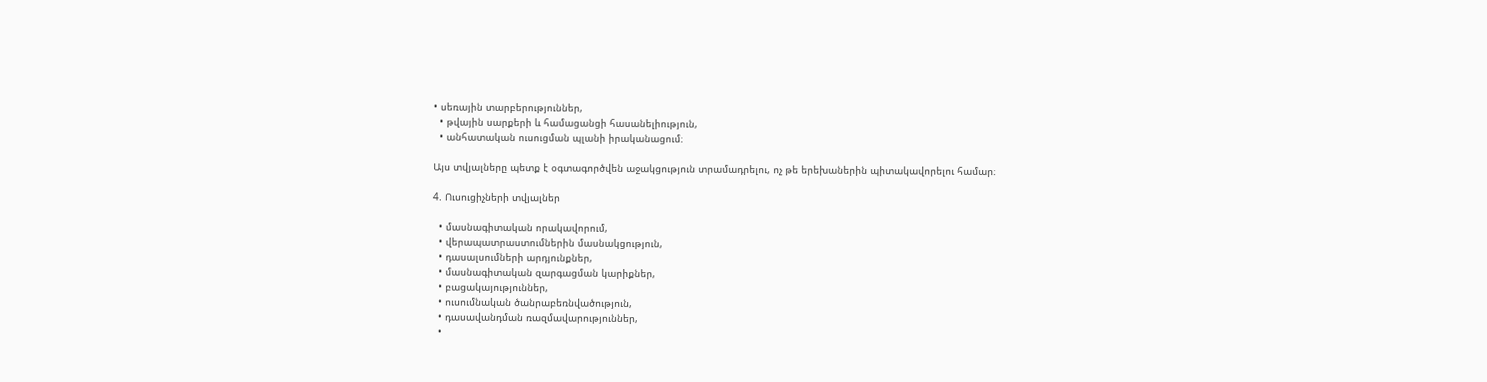• սեռային տարբերություններ,
  • թվային սարքերի և համացանցի հասանելիություն,
  • անհատական ուսուցման պլանի իրականացում։

Այս տվյալները պետք է օգտագործվեն աջակցություն տրամադրելու, ոչ թե երեխաներին պիտակավորելու համար։

4. Ուսուցիչների տվյալներ

  • մասնագիտական որակավորում,
  • վերապատրաստումներին մասնակցություն,
  • դասալսումների արդյունքներ,
  • մասնագիտական զարգացման կարիքներ,
  • բացակայություններ,
  • ուսումնական ծանրաբեռնվածություն,
  • դասավանդման ռազմավարություններ,
  •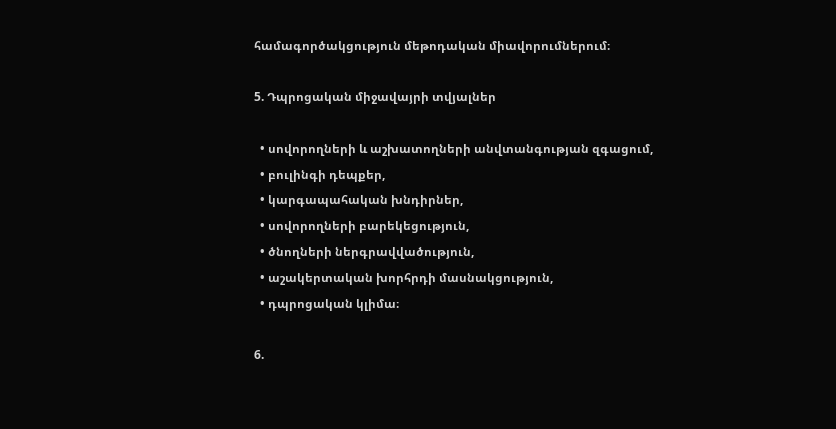համագործակցություն մեթոդական միավորումներում։

5. Դպրոցական միջավայրի տվյալներ

  • սովորողների և աշխատողների անվտանգության զգացում,
  • բուլինգի դեպքեր,
  • կարգապահական խնդիրներ,
  • սովորողների բարեկեցություն,
  • ծնողների ներգրավվածություն,
  • աշակերտական խորհրդի մասնակցություն,
  • դպրոցական կլիմա։

6.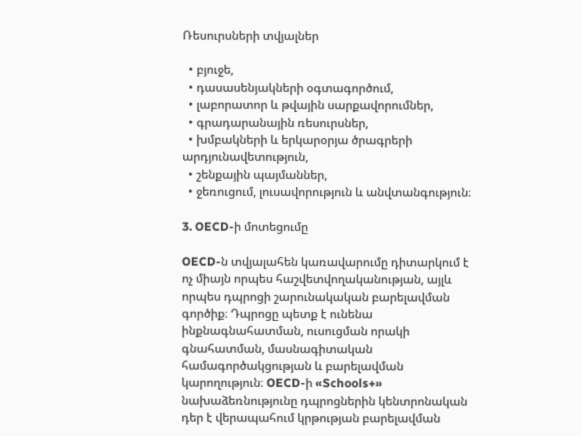Ռեսուրսների տվյալներ

  • բյուջե,
  • դասասենյակների օգտագործում,
  • լաբորատոր և թվային սարքավորումներ,
  • գրադարանային ռեսուրսներ,
  • խմբակների և երկարօրյա ծրագրերի արդյունավետություն,
  • շենքային պայմաններ,
  • ջեռուցում, լուսավորություն և անվտանգություն։

3. OECD-ի մոտեցումը

OECD-ն տվյալահեն կառավարումը դիտարկում է ոչ միայն որպես հաշվետվողականության, այլև որպես դպրոցի շարունակական բարելավման գործիք։ Դպրոցը պետք է ունենա ինքնագնահատման, ուսուցման որակի գնահատման, մասնագիտական համագործակցության և բարելավման կարողություն։ OECD-ի «Schools+» նախաձեռնությունը դպրոցներին կենտրոնական դեր է վերապահում կրթության բարելավման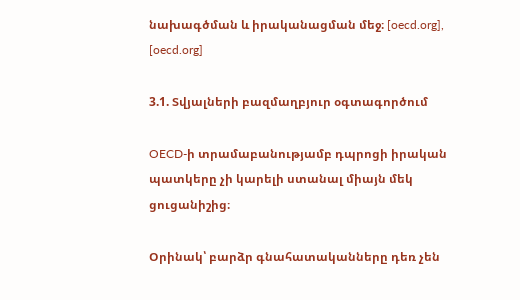նախագծման և իրականացման մեջ։ [oecd.org], [oecd.org]

3.1. Տվյալների բազմաղբյուր օգտագործում

OECD-ի տրամաբանությամբ դպրոցի իրական պատկերը չի կարելի ստանալ միայն մեկ ցուցանիշից։

Օրինակ՝ բարձր գնահատականները դեռ չեն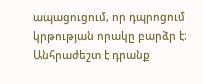ապացուցում, որ դպրոցում կրթության որակը բարձր է։ Անհրաժեշտ է դրանք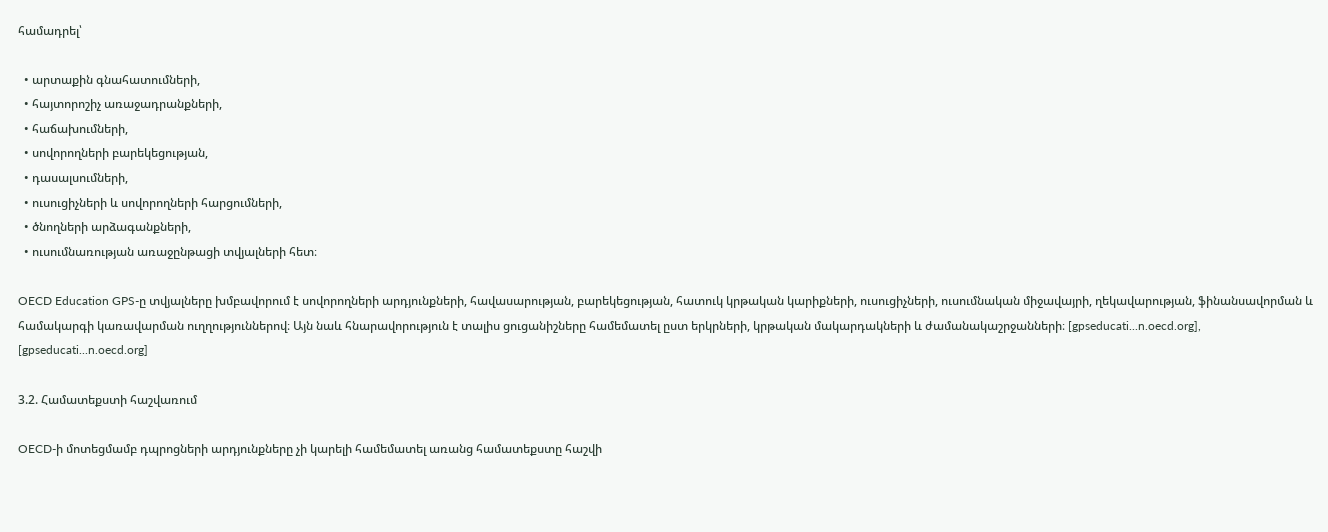համադրել՝

  • արտաքին գնահատումների,
  • հայտորոշիչ առաջադրանքների,
  • հաճախումների,
  • սովորողների բարեկեցության,
  • դասալսումների,
  • ուսուցիչների և սովորողների հարցումների,
  • ծնողների արձագանքների,
  • ուսումնառության առաջընթացի տվյալների հետ։

OECD Education GPS-ը տվյալները խմբավորում է սովորողների արդյունքների, հավասարության, բարեկեցության, հատուկ կրթական կարիքների, ուսուցիչների, ուսումնական միջավայրի, ղեկավարության, ֆինանսավորման և համակարգի կառավարման ուղղություններով։ Այն նաև հնարավորություն է տալիս ցուցանիշները համեմատել ըստ երկրների, կրթական մակարդակների և ժամանակաշրջանների։ [gpseducati...n.oecd.org], [gpseducati...n.oecd.org]

3.2. Համատեքստի հաշվառում

OECD-ի մոտեցմամբ դպրոցների արդյունքները չի կարելի համեմատել առանց համատեքստը հաշվի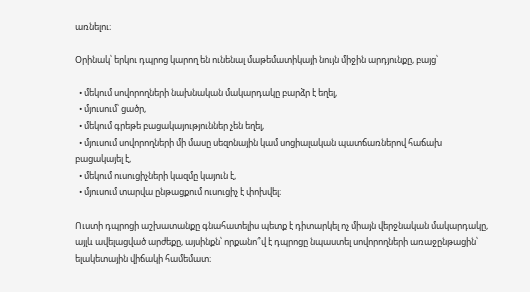առնելու։

Օրինակ՝ երկու դպրոց կարող են ունենալ մաթեմատիկայի նույն միջին արդյունքը, բայց՝

  • մեկում սովորողների նախնական մակարդակը բարձր է եղել,
  • մյուսում՝ ցածր,
  • մեկում գրեթե բացակայություններ չեն եղել,
  • մյուսում սովորողների մի մասը սեզոնային կամ սոցիալական պատճառներով հաճախ բացակայել է,
  • մեկում ուսուցիչների կազմը կայուն է,
  • մյուսում տարվա ընթացքում ուսուցիչ է փոխվել։

Ուստի դպրոցի աշխատանքը գնահատելիս պետք է դիտարկել ոչ միայն վերջնական մակարդակը, այլև ավելացված արժեքը, այսինքն՝ որքանո՞վ է դպրոցը նպաստել սովորողների առաջընթացին՝ ելակետային վիճակի համեմատ։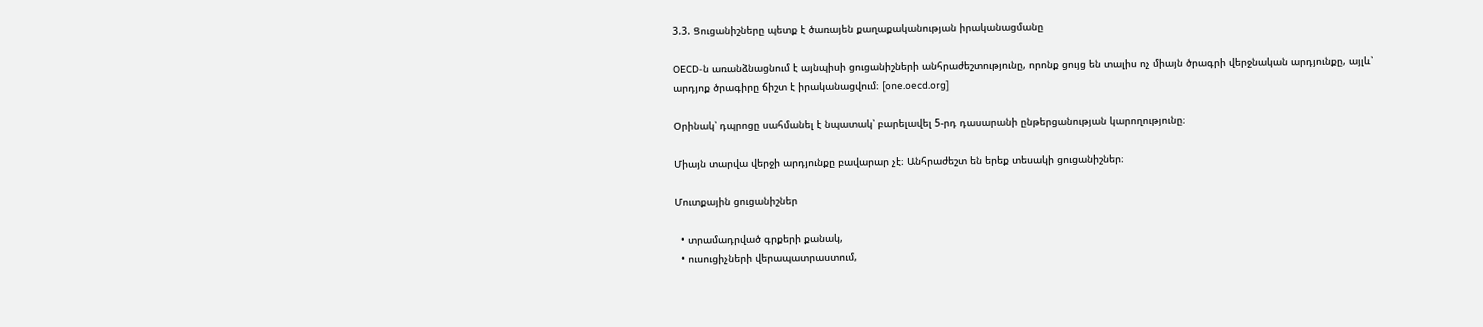3.3. Ցուցանիշները պետք է ծառայեն քաղաքականության իրականացմանը

OECD-ն առանձնացնում է այնպիսի ցուցանիշների անհրաժեշտությունը, որոնք ցույց են տալիս ոչ միայն ծրագրի վերջնական արդյունքը, այլև՝ արդյոք ծրագիրը ճիշտ է իրականացվում։ [one.oecd.org]

Օրինակ՝ դպրոցը սահմանել է նպատակ՝ բարելավել 5-րդ դասարանի ընթերցանության կարողությունը։

Միայն տարվա վերջի արդյունքը բավարար չէ։ Անհրաժեշտ են երեք տեսակի ցուցանիշներ։

Մուտքային ցուցանիշներ

  • տրամադրված գրքերի քանակ,
  • ուսուցիչների վերապատրաստում,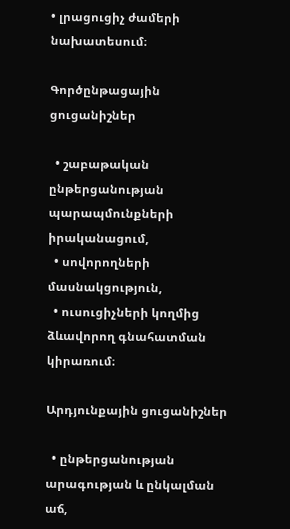• լրացուցիչ ժամերի նախատեսում։

Գործընթացային ցուցանիշներ

  • շաբաթական ընթերցանության պարապմունքների իրականացում,
  • սովորողների մասնակցություն,
  • ուսուցիչների կողմից ձևավորող գնահատման կիրառում։

Արդյունքային ցուցանիշներ

  • ընթերցանության արագության և ընկալման աճ,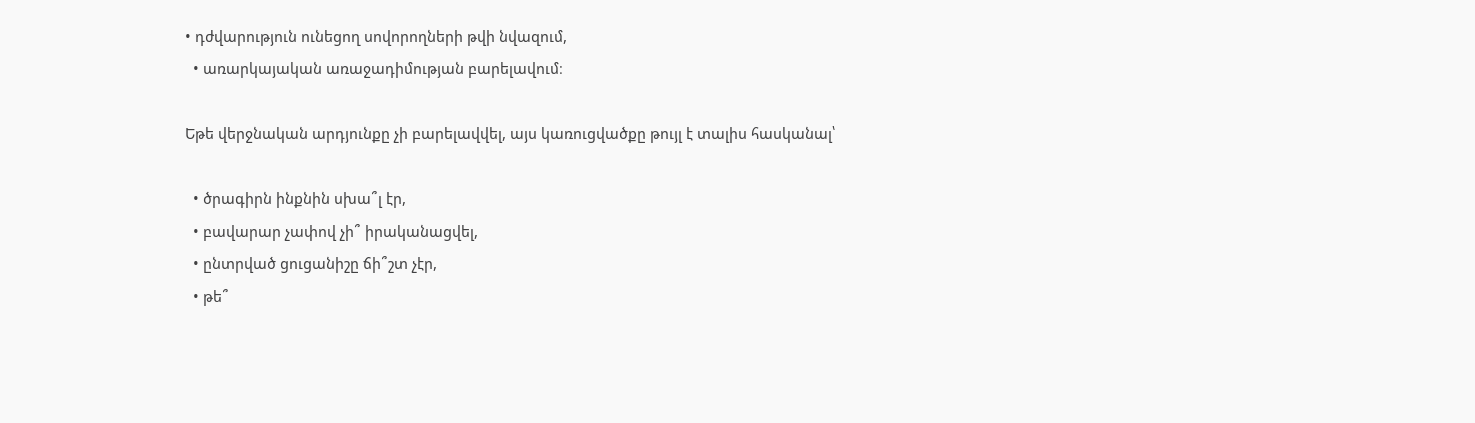• դժվարություն ունեցող սովորողների թվի նվազում,
  • առարկայական առաջադիմության բարելավում։

Եթե վերջնական արդյունքը չի բարելավվել, այս կառուցվածքը թույլ է տալիս հասկանալ՝

  • ծրագիրն ինքնին սխա՞լ էր,
  • բավարար չափով չի՞ իրականացվել,
  • ընտրված ցուցանիշը ճի՞շտ չէր,
  • թե՞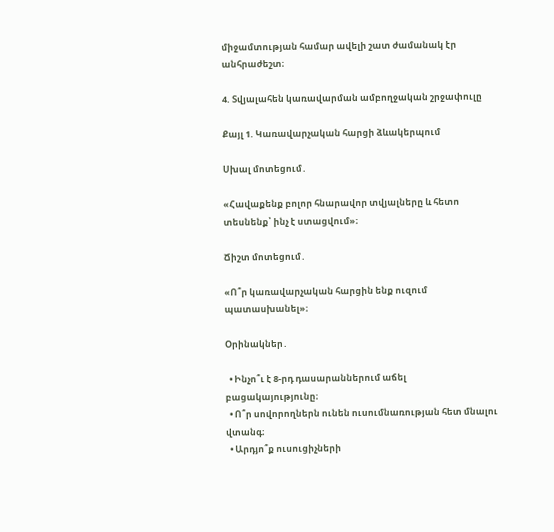միջամտության համար ավելի շատ ժամանակ էր անհրաժեշտ։

4. Տվյալահեն կառավարման ամբողջական շրջափուլը

Քայլ 1. Կառավարչական հարցի ձևակերպում

Սխալ մոտեցում․

«Հավաքենք բոլոր հնարավոր տվյալները և հետո տեսնենք՝ ինչ է ստացվում»։

Ճիշտ մոտեցում․

«Ո՞ր կառավարչական հարցին ենք ուզում պատասխանել»։

Օրինակներ․

  • Ինչո՞ւ է 8-րդ դասարաններում աճել բացակայությունը։
  • Ո՞ր սովորողներն ունեն ուսումնառության հետ մնալու վտանգ։
  • Արդյո՞ք ուսուցիչների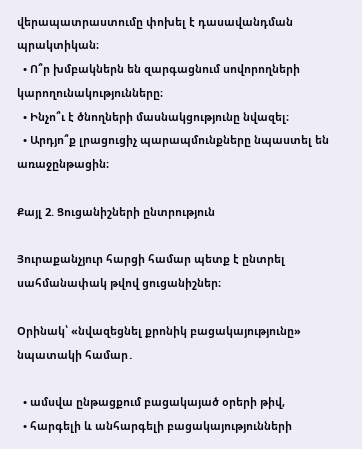վերապատրաստումը փոխել է դասավանդման պրակտիկան։
  • Ո՞ր խմբակներն են զարգացնում սովորողների կարողունակությունները։
  • Ինչո՞ւ է ծնողների մասնակցությունը նվազել։
  • Արդյո՞ք լրացուցիչ պարապմունքները նպաստել են առաջընթացին։

Քայլ 2. Ցուցանիշների ընտրություն

Յուրաքանչյուր հարցի համար պետք է ընտրել սահմանափակ թվով ցուցանիշներ։

Օրինակ՝ «նվազեցնել քրոնիկ բացակայությունը» նպատակի համար․

  • ամսվա ընթացքում բացակայած օրերի թիվ,
  • հարգելի և անհարգելի բացակայությունների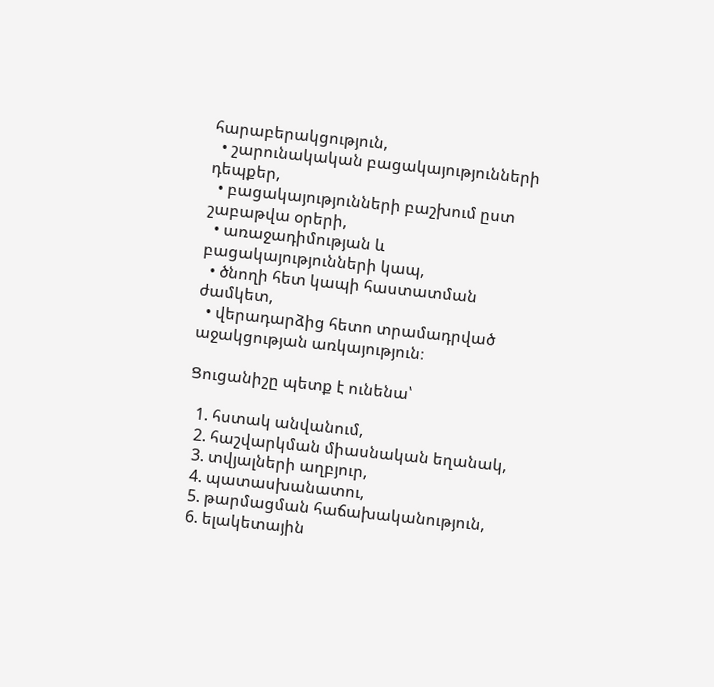հարաբերակցություն,
  • շարունակական բացակայությունների դեպքեր,
  • բացակայությունների բաշխում ըստ շաբաթվա օրերի,
  • առաջադիմության և բացակայությունների կապ,
  • ծնողի հետ կապի հաստատման ժամկետ,
  • վերադարձից հետո տրամադրված աջակցության առկայություն։

Ցուցանիշը պետք է ունենա՝

  1. հստակ անվանում,
  2. հաշվարկման միասնական եղանակ,
  3. տվյալների աղբյուր,
  4. պատասխանատու,
  5. թարմացման հաճախականություն,
  6. ելակետային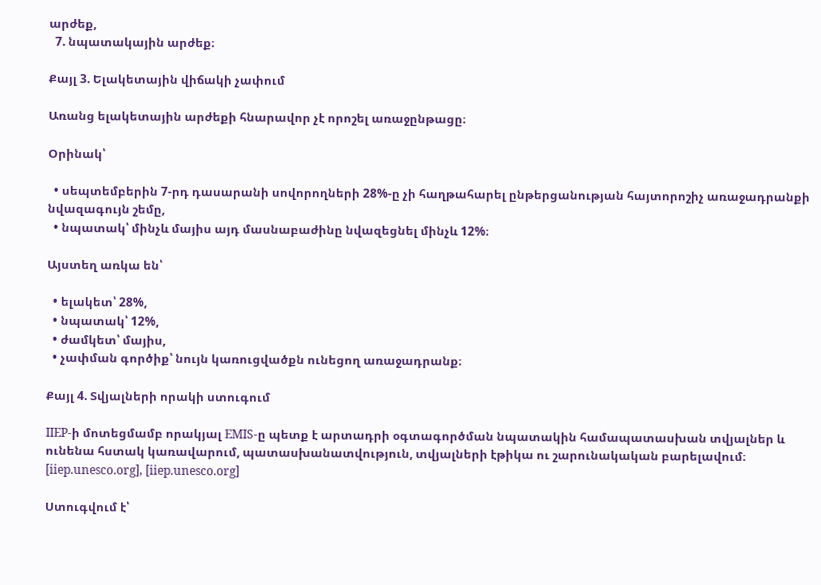արժեք,
  7. նպատակային արժեք։

Քայլ 3. Ելակետային վիճակի չափում

Առանց ելակետային արժեքի հնարավոր չէ որոշել առաջընթացը։

Օրինակ՝

  • սեպտեմբերին 7-րդ դասարանի սովորողների 28%-ը չի հաղթահարել ընթերցանության հայտորոշիչ առաջադրանքի նվազագույն շեմը,
  • նպատակ՝ մինչև մայիս այդ մասնաբաժինը նվազեցնել մինչև 12%։

Այստեղ առկա են՝

  • ելակետ՝ 28%,
  • նպատակ՝ 12%,
  • ժամկետ՝ մայիս,
  • չափման գործիք՝ նույն կառուցվածքն ունեցող առաջադրանք։

Քայլ 4. Տվյալների որակի ստուգում

IIEP-ի մոտեցմամբ որակյալ EMIS-ը պետք է արտադրի օգտագործման նպատակին համապատասխան տվյալներ և ունենա հստակ կառավարում, պատասխանատվություն, տվյալների էթիկա ու շարունակական բարելավում։ [iiep.unesco.org], [iiep.unesco.org]

Ստուգվում է՝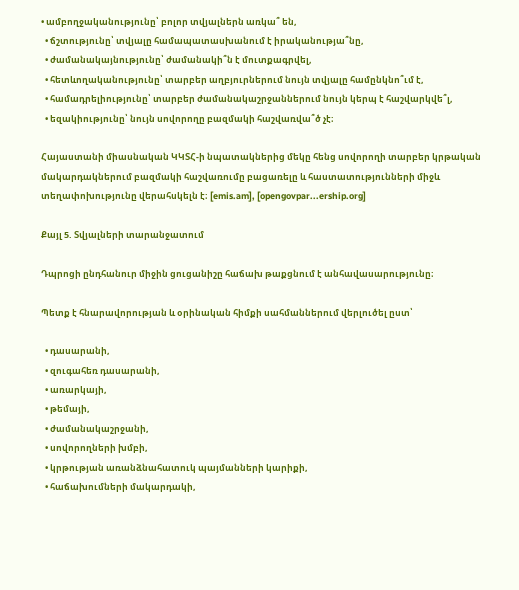• ամբողջականությունը՝ բոլոր տվյալներն առկա՞ են,
  • ճշտությունը՝ տվյալը համապատասխանում է իրականությա՞նը,
  • ժամանակայնությունը՝ ժամանակի՞ն է մուտքագրվել,
  • հետևողականությունը՝ տարբեր աղբյուրներում նույն տվյալը համընկնո՞ւմ է,
  • համադրելիությունը՝ տարբեր ժամանակաշրջաններում նույն կերպ է հաշվարկվե՞լ,
  • եզակիությունը՝ նույն սովորողը բազմակի հաշվառվա՞ծ չէ։

Հայաստանի միասնական ԿԿՏՀ-ի նպատակներից մեկը հենց սովորողի տարբեր կրթական մակարդակներում բազմակի հաշվառումը բացառելը և հաստատությունների միջև տեղափոխությունը վերահսկելն է։ [emis.am], [opengovpar...ership.org]

Քայլ 5. Տվյալների տարանջատում

Դպրոցի ընդհանուր միջին ցուցանիշը հաճախ թաքցնում է անհավասարությունը։

Պետք է հնարավորության և օրինական հիմքի սահմաններում վերլուծել ըստ՝

  • դասարանի,
  • զուգահեռ դասարանի,
  • առարկայի,
  • թեմայի,
  • ժամանակաշրջանի,
  • սովորողների խմբի,
  • կրթության առանձնահատուկ պայմանների կարիքի,
  • հաճախումների մակարդակի,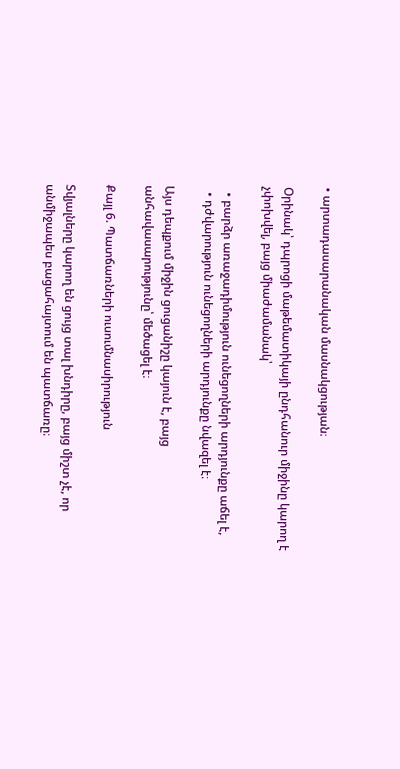• արտադասարանական մասնակցության։

Օրինակ՝ դպրոցի մաթեմատիկայի ընդհանուր միջինը կարող է չփոխվել, բայց միաժամանակ՝

  • բարձր առաջադիմություն ունեցողների արդյունքը աճել է,
  • դժվարություն ունեցողների արդյունքը նվազել է։

Այս դեպքում միջին ցուցանիշը կայուն է, բայց անհավասարությունը՝ մեծացել է։

Քայլ 6. Պատճառների ուսումնասիրություն

Տվյալները կարող են ցույց տալ խնդիրը, բայց միշտ չէ, որ անմիջապես բացահայտում են պատճառը։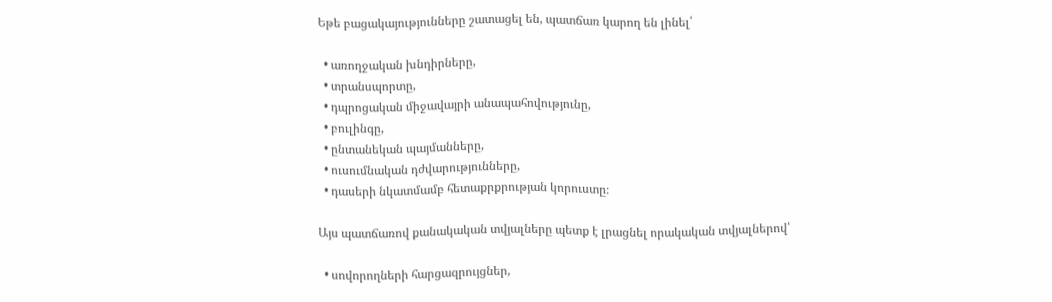Եթե բացակայությունները շատացել են, պատճառ կարող են լինել՝

  • առողջական խնդիրները,
  • տրանսպորտը,
  • դպրոցական միջավայրի անապահովությունը,
  • բուլինգը,
  • ընտանեկան պայմանները,
  • ուսումնական դժվարությունները,
  • դասերի նկատմամբ հետաքրքրության կորուստը։

Այս պատճառով քանակական տվյալները պետք է լրացնել որակական տվյալներով՝

  • սովորողների հարցազրույցներ,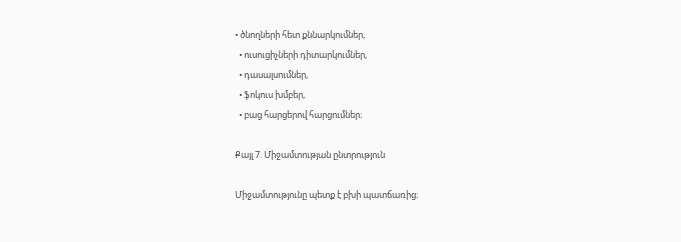• ծնողների հետ քննարկումներ,
  • ուսուցիչների դիտարկումներ,
  • դասալսումներ,
  • ֆոկուս խմբեր,
  • բաց հարցերով հարցումներ։

Քայլ 7. Միջամտության ընտրություն

Միջամտությունը պետք է բխի պատճառից։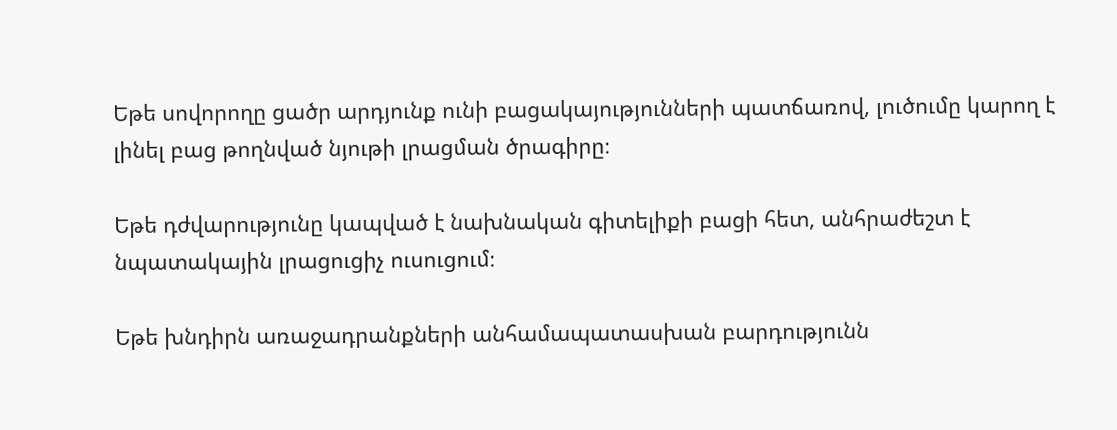Եթե սովորողը ցածր արդյունք ունի բացակայությունների պատճառով, լուծումը կարող է լինել բաց թողնված նյութի լրացման ծրագիրը։

Եթե դժվարությունը կապված է նախնական գիտելիքի բացի հետ, անհրաժեշտ է նպատակային լրացուցիչ ուսուցում։

Եթե խնդիրն առաջադրանքների անհամապատասխան բարդությունն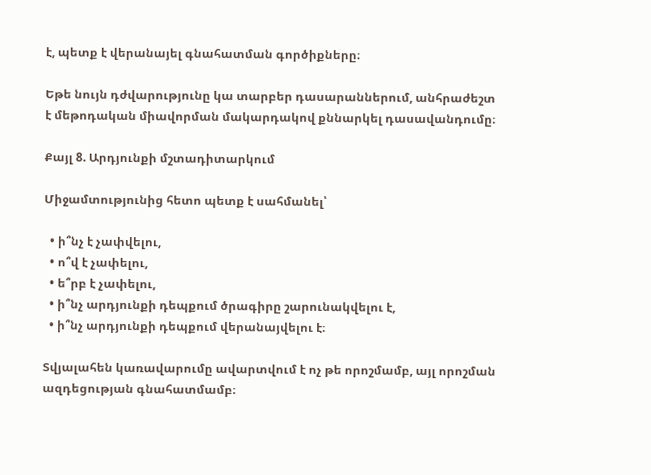է, պետք է վերանայել գնահատման գործիքները։

Եթե նույն դժվարությունը կա տարբեր դասարաններում, անհրաժեշտ է մեթոդական միավորման մակարդակով քննարկել դասավանդումը։

Քայլ 8. Արդյունքի մշտադիտարկում

Միջամտությունից հետո պետք է սահմանել՝

  • ի՞նչ է չափվելու,
  • ո՞վ է չափելու,
  • ե՞րբ է չափելու,
  • ի՞նչ արդյունքի դեպքում ծրագիրը շարունակվելու է,
  • ի՞նչ արդյունքի դեպքում վերանայվելու է։

Տվյալահեն կառավարումը ավարտվում է ոչ թե որոշմամբ, այլ որոշման ազդեցության գնահատմամբ։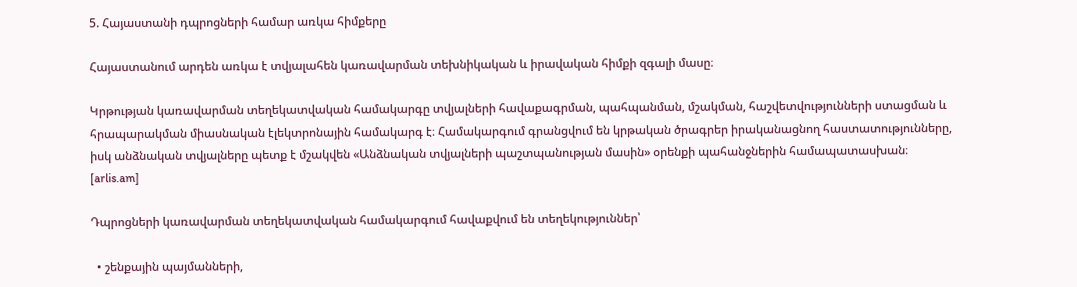5. Հայաստանի դպրոցների համար առկա հիմքերը

Հայաստանում արդեն առկա է տվյալահեն կառավարման տեխնիկական և իրավական հիմքի զգալի մասը։

Կրթության կառավարման տեղեկատվական համակարգը տվյալների հավաքագրման, պահպանման, մշակման, հաշվետվությունների ստացման և հրապարակման միասնական էլեկտրոնային համակարգ է։ Համակարգում գրանցվում են կրթական ծրագրեր իրականացնող հաստատությունները, իսկ անձնական տվյալները պետք է մշակվեն «Անձնական տվյալների պաշտպանության մասին» օրենքի պահանջներին համապատասխան։ [arlis.am]

Դպրոցների կառավարման տեղեկատվական համակարգում հավաքվում են տեղեկություններ՝

  • շենքային պայմանների,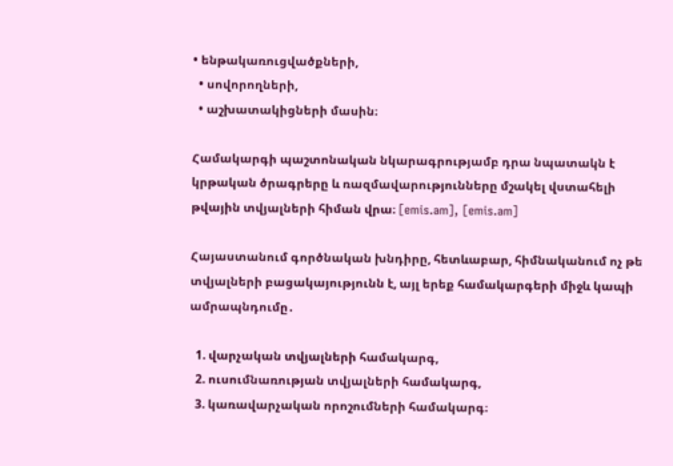• ենթակառուցվածքների,
  • սովորողների,
  • աշխատակիցների մասին։

Համակարգի պաշտոնական նկարագրությամբ դրա նպատակն է կրթական ծրագրերը և ռազմավարությունները մշակել վստահելի թվային տվյալների հիման վրա։ [emis.am], [emis.am]

Հայաստանում գործնական խնդիրը, հետևաբար, հիմնականում ոչ թե տվյալների բացակայությունն է, այլ երեք համակարգերի միջև կապի ամրապնդումը․

  1. վարչական տվյալների համակարգ,
  2. ուսումնառության տվյալների համակարգ,
  3. կառավարչական որոշումների համակարգ։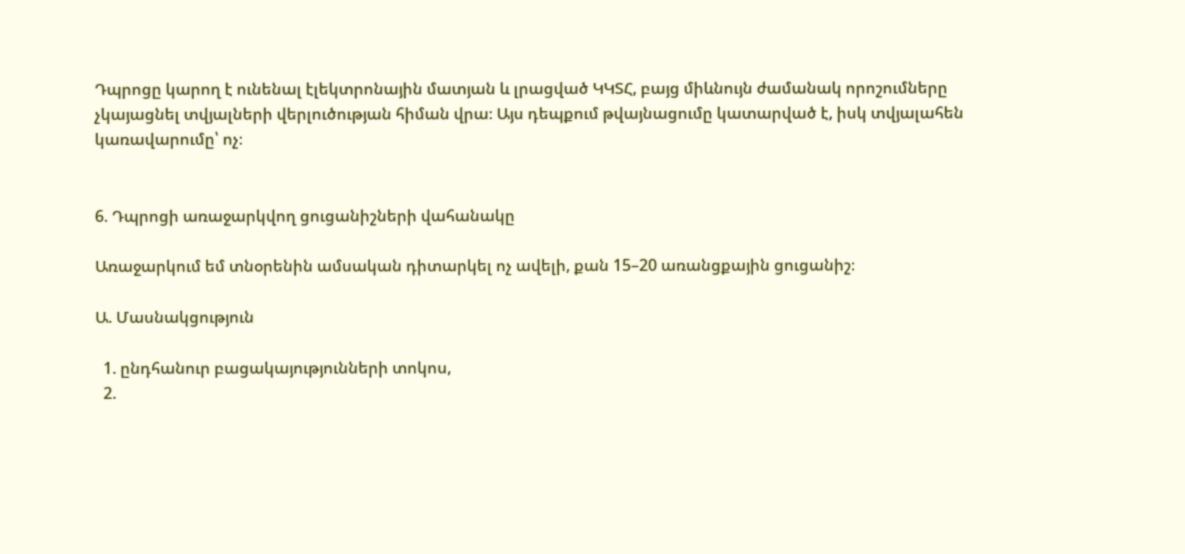Դպրոցը կարող է ունենալ էլեկտրոնային մատյան և լրացված ԿԿՏՀ, բայց միևնույն ժամանակ որոշումները չկայացնել տվյալների վերլուծության հիման վրա։ Այս դեպքում թվայնացումը կատարված է, իսկ տվյալահեն կառավարումը՝ ոչ։


6. Դպրոցի առաջարկվող ցուցանիշների վահանակը

Առաջարկում եմ տնօրենին ամսական դիտարկել ոչ ավելի, քան 15–20 առանցքային ցուցանիշ։

Ա. Մասնակցություն

  1. ընդհանուր բացակայությունների տոկոս,
  2.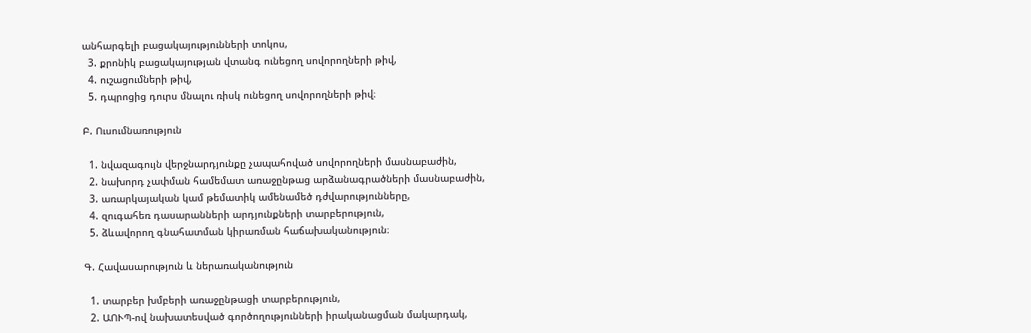անհարգելի բացակայությունների տոկոս,
  3. քրոնիկ բացակայության վտանգ ունեցող սովորողների թիվ,
  4. ուշացումների թիվ,
  5. դպրոցից դուրս մնալու ռիսկ ունեցող սովորողների թիվ։

Բ. Ուսումնառություն

  1. նվազագույն վերջնարդյունքը չապահոված սովորողների մասնաբաժին,
  2. նախորդ չափման համեմատ առաջընթաց արձանագրածների մասնաբաժին,
  3. առարկայական կամ թեմատիկ ամենամեծ դժվարությունները,
  4. զուգահեռ դասարանների արդյունքների տարբերություն,
  5. ձևավորող գնահատման կիրառման հաճախականություն։

Գ. Հավասարություն և ներառականություն

  1. տարբեր խմբերի առաջընթացի տարբերություն,
  2. ԱՈՒՊ-ով նախատեսված գործողությունների իրականացման մակարդակ,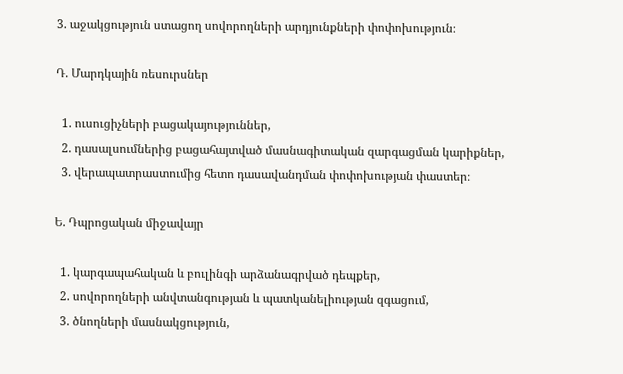3. աջակցություն ստացող սովորողների արդյունքների փոփոխություն։

Դ. Մարդկային ռեսուրսներ

  1. ուսուցիչների բացակայություններ,
  2. դասալսումներից բացահայտված մասնագիտական զարգացման կարիքներ,
  3. վերապատրաստումից հետո դասավանդման փոփոխության փաստեր։

Ե. Դպրոցական միջավայր

  1. կարգապահական և բուլինգի արձանագրված դեպքեր,
  2. սովորողների անվտանգության և պատկանելիության զգացում,
  3. ծնողների մասնակցություն,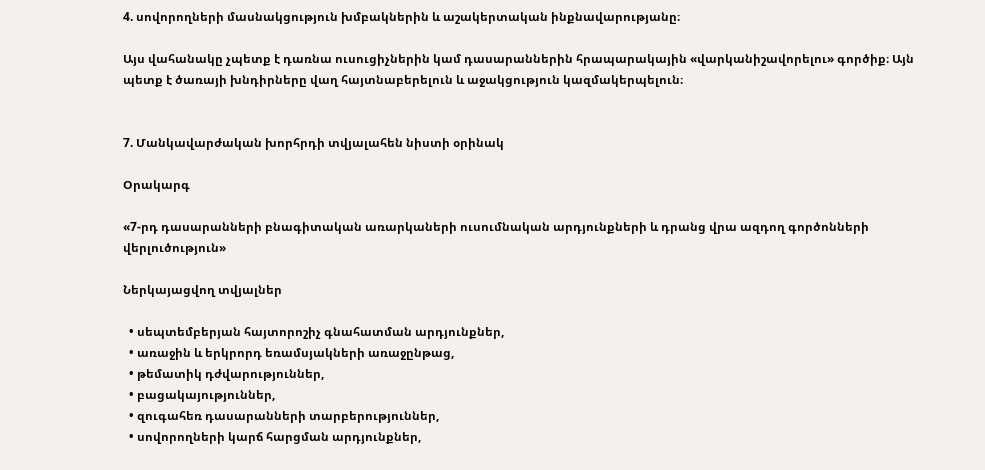4. սովորողների մասնակցություն խմբակներին և աշակերտական ինքնավարությանը։

Այս վահանակը չպետք է դառնա ուսուցիչներին կամ դասարաններին հրապարակային «վարկանիշավորելու» գործիք։ Այն պետք է ծառայի խնդիրները վաղ հայտնաբերելուն և աջակցություն կազմակերպելուն։


7. Մանկավարժական խորհրդի տվյալահեն նիստի օրինակ

Օրակարգ

«7-րդ դասարանների բնագիտական առարկաների ուսումնական արդյունքների և դրանց վրա ազդող գործոնների վերլուծություն»

Ներկայացվող տվյալներ

  • սեպտեմբերյան հայտորոշիչ գնահատման արդյունքներ,
  • առաջին և երկրորդ եռամսյակների առաջընթաց,
  • թեմատիկ դժվարություններ,
  • բացակայություններ,
  • զուգահեռ դասարանների տարբերություններ,
  • սովորողների կարճ հարցման արդյունքներ,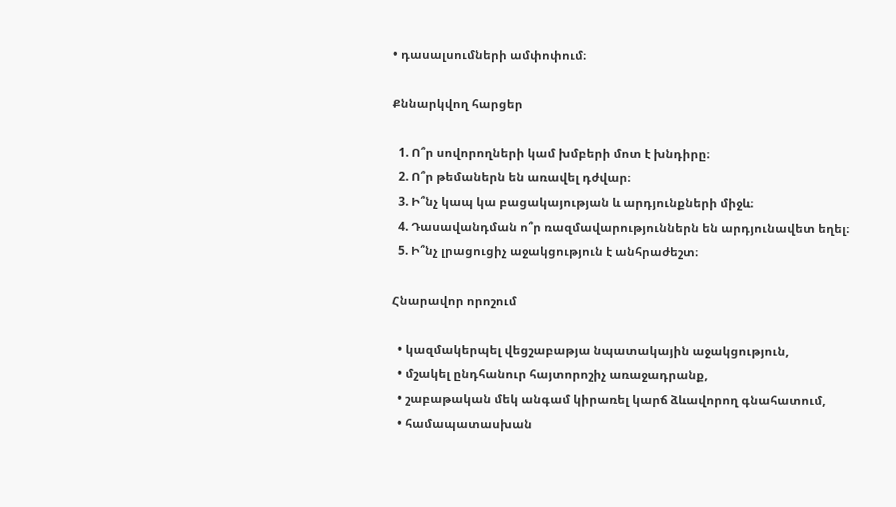• դասալսումների ամփոփում։

Քննարկվող հարցեր

  1. Ո՞ր սովորողների կամ խմբերի մոտ է խնդիրը։
  2. Ո՞ր թեմաներն են առավել դժվար։
  3. Ի՞նչ կապ կա բացակայության և արդյունքների միջև։
  4. Դասավանդման ո՞ր ռազմավարություններն են արդյունավետ եղել։
  5. Ի՞նչ լրացուցիչ աջակցություն է անհրաժեշտ։

Հնարավոր որոշում

  • կազմակերպել վեցշաբաթյա նպատակային աջակցություն,
  • մշակել ընդհանուր հայտորոշիչ առաջադրանք,
  • շաբաթական մեկ անգամ կիրառել կարճ ձևավորող գնահատում,
  • համապատասխան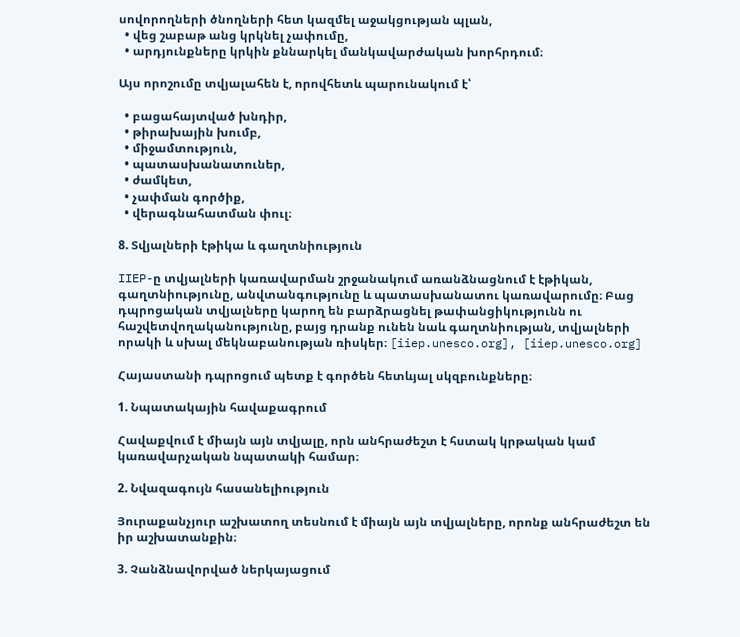սովորողների ծնողների հետ կազմել աջակցության պլան,
  • վեց շաբաթ անց կրկնել չափումը,
  • արդյունքները կրկին քննարկել մանկավարժական խորհրդում։

Այս որոշումը տվյալահեն է, որովհետև պարունակում է՝

  • բացահայտված խնդիր,
  • թիրախային խումբ,
  • միջամտություն,
  • պատասխանատուներ,
  • ժամկետ,
  • չափման գործիք,
  • վերագնահատման փուլ։

8. Տվյալների էթիկա և գաղտնիություն

IIEP-ը տվյալների կառավարման շրջանակում առանձնացնում է էթիկան, գաղտնիությունը, անվտանգությունը և պատասխանատու կառավարումը։ Բաց դպրոցական տվյալները կարող են բարձրացնել թափանցիկությունն ու հաշվետվողականությունը, բայց դրանք ունեն նաև գաղտնիության, տվյալների որակի և սխալ մեկնաբանության ռիսկեր։ [iiep.unesco.org], [iiep.unesco.org]

Հայաստանի դպրոցում պետք է գործեն հետևյալ սկզբունքները։

1. Նպատակային հավաքագրում

Հավաքվում է միայն այն տվյալը, որն անհրաժեշտ է հստակ կրթական կամ կառավարչական նպատակի համար։

2. Նվազագույն հասանելիություն

Յուրաքանչյուր աշխատող տեսնում է միայն այն տվյալները, որոնք անհրաժեշտ են իր աշխատանքին։

3. Չանձնավորված ներկայացում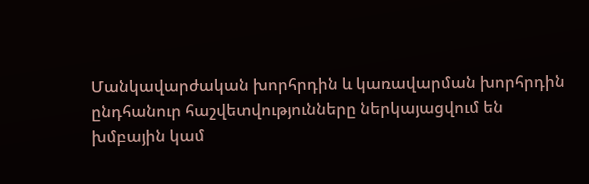Մանկավարժական խորհրդին և կառավարման խորհրդին ընդհանուր հաշվետվությունները ներկայացվում են խմբային կամ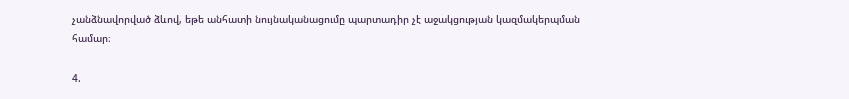չանձնավորված ձևով, եթե անհատի նույնականացումը պարտադիր չէ աջակցության կազմակերպման համար։

4.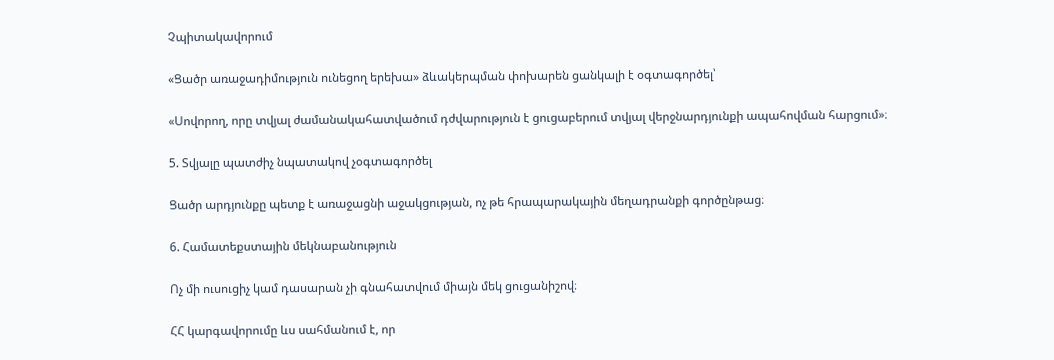Չպիտակավորում

«Ցածր առաջադիմություն ունեցող երեխա» ձևակերպման փոխարեն ցանկալի է օգտագործել՝

«Սովորող, որը տվյալ ժամանակահատվածում դժվարություն է ցուցաբերում տվյալ վերջնարդյունքի ապահովման հարցում»։

5. Տվյալը պատժիչ նպատակով չօգտագործել

Ցածր արդյունքը պետք է առաջացնի աջակցության, ոչ թե հրապարակային մեղադրանքի գործընթաց։

6. Համատեքստային մեկնաբանություն

Ոչ մի ուսուցիչ կամ դասարան չի գնահատվում միայն մեկ ցուցանիշով։

ՀՀ կարգավորումը ևս սահմանում է, որ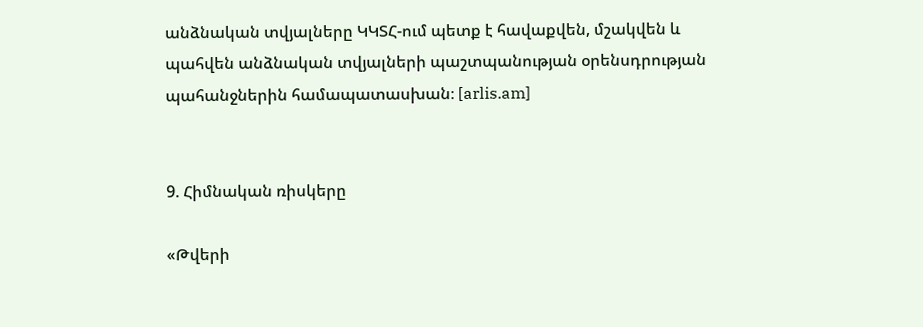անձնական տվյալները ԿԿՏՀ-ում պետք է հավաքվեն, մշակվեն և պահվեն անձնական տվյալների պաշտպանության օրենսդրության պահանջներին համապատասխան։ [arlis.am]


9. Հիմնական ռիսկերը

«Թվերի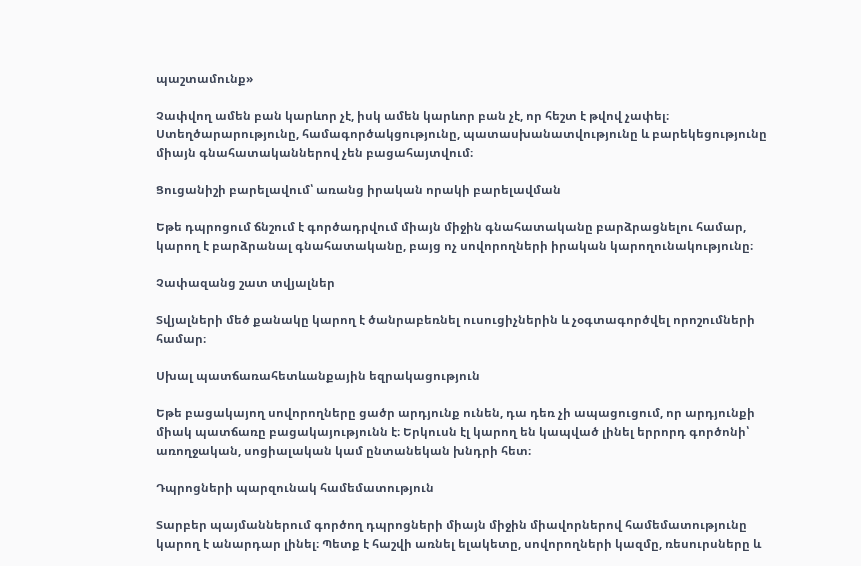պաշտամունք»

Չափվող ամեն բան կարևոր չէ, իսկ ամեն կարևոր բան չէ, որ հեշտ է թվով չափել։ Ստեղծարարությունը, համագործակցությունը, պատասխանատվությունը և բարեկեցությունը միայն գնահատականներով չեն բացահայտվում։

Ցուցանիշի բարելավում՝ առանց իրական որակի բարելավման

Եթե դպրոցում ճնշում է գործադրվում միայն միջին գնահատականը բարձրացնելու համար, կարող է բարձրանալ գնահատականը, բայց ոչ սովորողների իրական կարողունակությունը։

Չափազանց շատ տվյալներ

Տվյալների մեծ քանակը կարող է ծանրաբեռնել ուսուցիչներին և չօգտագործվել որոշումների համար։

Սխալ պատճառահետևանքային եզրակացություն

Եթե բացակայող սովորողները ցածր արդյունք ունեն, դա դեռ չի ապացուցում, որ արդյունքի միակ պատճառը բացակայությունն է։ Երկուսն էլ կարող են կապված լինել երրորդ գործոնի՝ առողջական, սոցիալական կամ ընտանեկան խնդրի հետ։

Դպրոցների պարզունակ համեմատություն

Տարբեր պայմաններում գործող դպրոցների միայն միջին միավորներով համեմատությունը կարող է անարդար լինել։ Պետք է հաշվի առնել ելակետը, սովորողների կազմը, ռեսուրսները և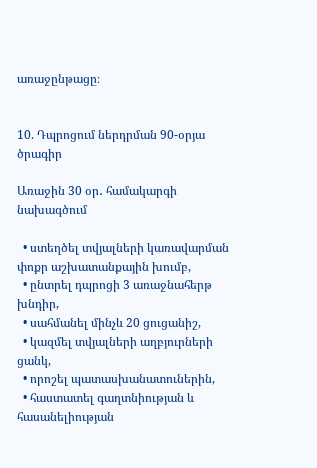առաջընթացը։


10. Դպրոցում ներդրման 90-օրյա ծրագիր

Առաջին 30 օր․ համակարգի նախագծում

  • ստեղծել տվյալների կառավարման փոքր աշխատանքային խումբ,
  • ընտրել դպրոցի 3 առաջնահերթ խնդիր,
  • սահմանել մինչև 20 ցուցանիշ,
  • կազմել տվյալների աղբյուրների ցանկ,
  • որոշել պատասխանատուներին,
  • հաստատել գաղտնիության և հասանելիության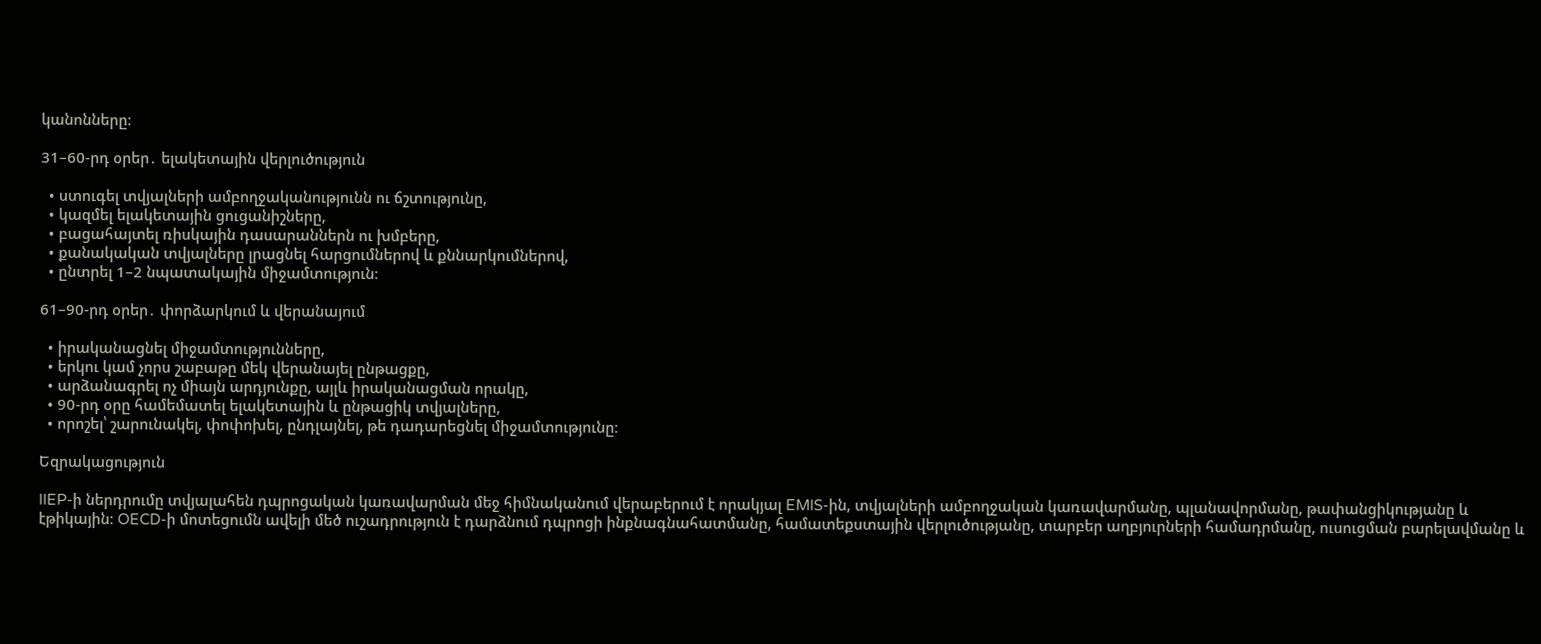կանոնները։

31–60-րդ օրեր․ ելակետային վերլուծություն

  • ստուգել տվյալների ամբողջականությունն ու ճշտությունը,
  • կազմել ելակետային ցուցանիշները,
  • բացահայտել ռիսկային դասարաններն ու խմբերը,
  • քանակական տվյալները լրացնել հարցումներով և քննարկումներով,
  • ընտրել 1–2 նպատակային միջամտություն։

61–90-րդ օրեր․ փորձարկում և վերանայում

  • իրականացնել միջամտությունները,
  • երկու կամ չորս շաբաթը մեկ վերանայել ընթացքը,
  • արձանագրել ոչ միայն արդյունքը, այլև իրականացման որակը,
  • 90-րդ օրը համեմատել ելակետային և ընթացիկ տվյալները,
  • որոշել՝ շարունակել, փոփոխել, ընդլայնել, թե դադարեցնել միջամտությունը։

Եզրակացություն

IIEP-ի ներդրումը տվյալահեն դպրոցական կառավարման մեջ հիմնականում վերաբերում է որակյալ EMIS-ին, տվյալների ամբողջական կառավարմանը, պլանավորմանը, թափանցիկությանը և էթիկային։ OECD-ի մոտեցումն ավելի մեծ ուշադրություն է դարձնում դպրոցի ինքնագնահատմանը, համատեքստային վերլուծությանը, տարբեր աղբյուրների համադրմանը, ուսուցման բարելավմանը և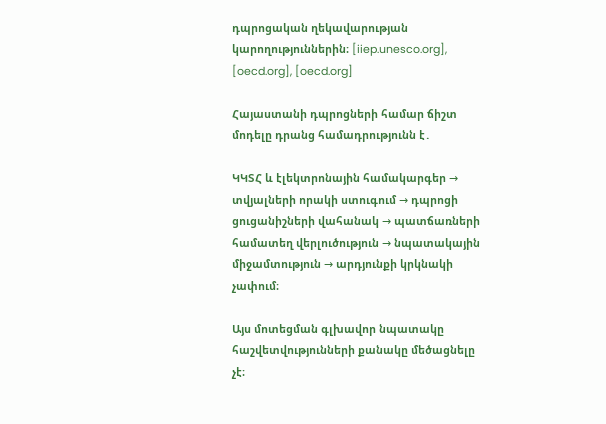դպրոցական ղեկավարության կարողություններին։ [iiep.unesco.org], [oecd.org], [oecd.org]

Հայաստանի դպրոցների համար ճիշտ մոդելը դրանց համադրությունն է․

ԿԿՏՀ և էլեկտրոնային համակարգեր → տվյալների որակի ստուգում → դպրոցի ցուցանիշների վահանակ → պատճառների համատեղ վերլուծություն → նպատակային միջամտություն → արդյունքի կրկնակի չափում։

Այս մոտեցման գլխավոր նպատակը հաշվետվությունների քանակը մեծացնելը չէ։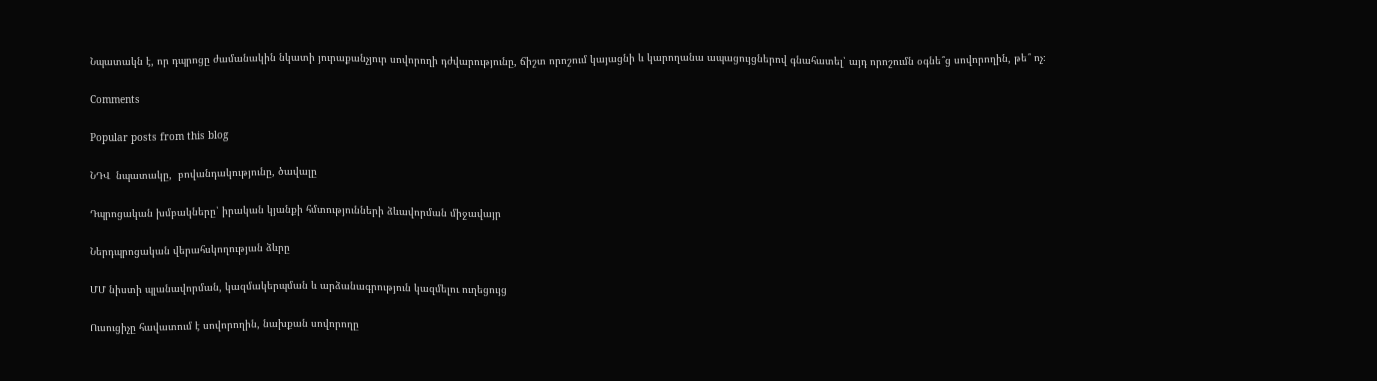Նպատակն է, որ դպրոցը ժամանակին նկատի յուրաքանչյուր սովորողի դժվարությունը, ճիշտ որոշում կայացնի և կարողանա ապացույցներով գնահատել՝ այդ որոշումն օգնե՞ց սովորողին, թե՞ ոչ։

Comments

Popular posts from this blog

ՆԴՎ  նպատակը,  բովանդակությունը, ծավալը

Դպրոցական խմբակները՝ իրական կյանքի հմտությունների ձևավորման միջավայր

Ներդպրոցական վերահսկողության ձևրը

ՄՄ նիստի պլանավորման, կազմակերպման և արձանագրություն կազմելու ուղեցույց

Ուսուցիչը հավատում է սովորողին, նախքան սովորողը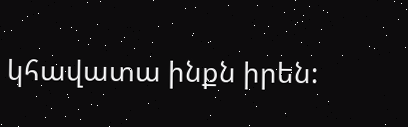կհավատա ինքն իրեն: